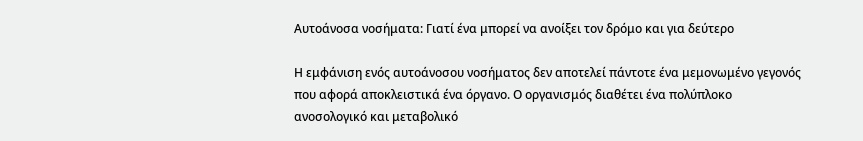Αυτοάνοσα νοσήματα: Γιατί ένα μπορεί να ανοίξει τον δρόμο και για δεύτερο

Η εμφάνιση ενός αυτοάνοσου νοσήματος δεν αποτελεί πάντοτε ένα μεμονωμένο γεγονός που αφορά αποκλειστικά ένα όργανο. Ο οργανισμός διαθέτει ένα πολύπλοκο ανοσολογικό και μεταβολικό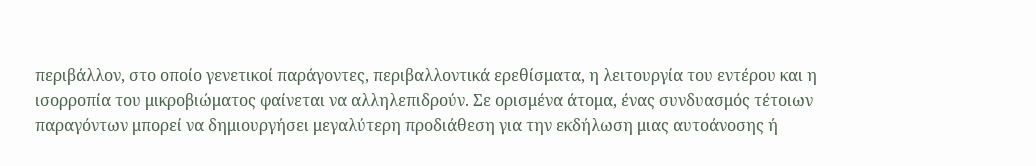περιβάλλον, στο οποίο γενετικοί παράγοντες, περιβαλλοντικά ερεθίσματα, η λειτουργία του εντέρου και η ισορροπία του μικροβιώματος φαίνεται να αλληλεπιδρούν. Σε ορισμένα άτομα, ένας συνδυασμός τέτοιων παραγόντων μπορεί να δημιουργήσει μεγαλύτερη προδιάθεση για την εκδήλωση μιας αυτοάνοσης ή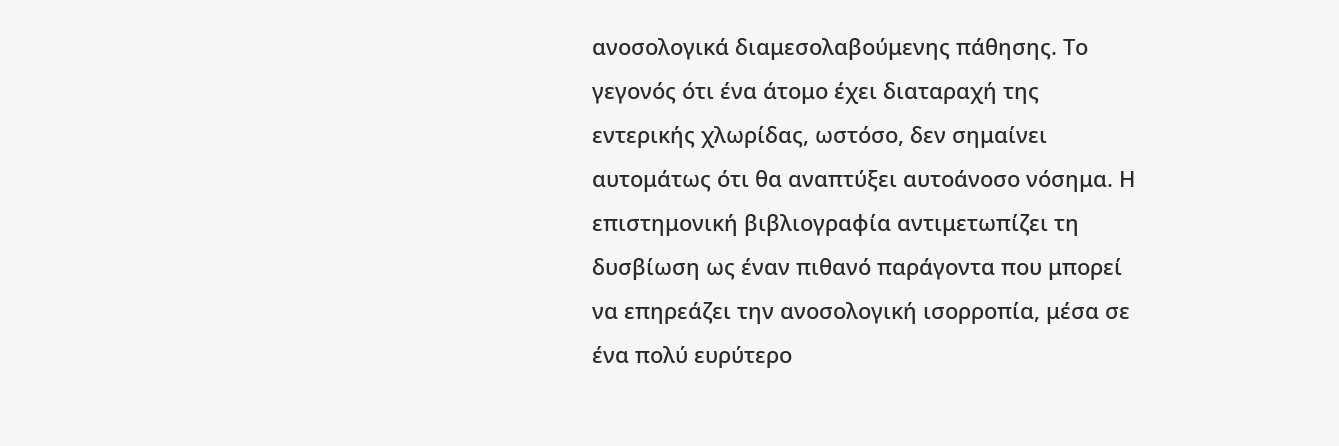ανοσολογικά διαμεσολαβούμενης πάθησης. Το γεγονός ότι ένα άτομο έχει διαταραχή της εντερικής χλωρίδας, ωστόσο, δεν σημαίνει αυτομάτως ότι θα αναπτύξει αυτοάνοσο νόσημα. Η επιστημονική βιβλιογραφία αντιμετωπίζει τη δυσβίωση ως έναν πιθανό παράγοντα που μπορεί να επηρεάζει την ανοσολογική ισορροπία, μέσα σε ένα πολύ ευρύτερο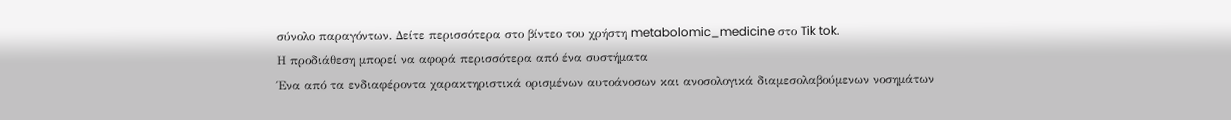σύνολο παραγόντων. Δείτε περισσότερα στο βίντεο του χρήστη metabolomic_medicine στο Tik tok.
Η προδιάθεση μπορεί να αφορά περισσότερα από ένα συστήματα
Ένα από τα ενδιαφέροντα χαρακτηριστικά ορισμένων αυτοάνοσων και ανοσολογικά διαμεσολαβούμενων νοσημάτων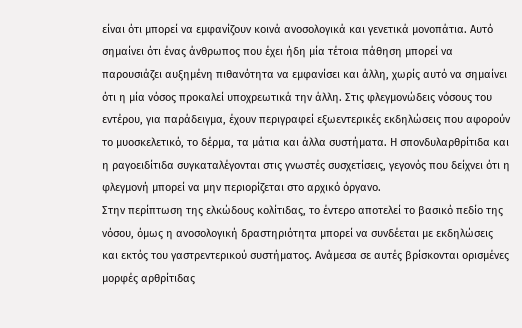είναι ότι μπορεί να εμφανίζουν κοινά ανοσολογικά και γενετικά μονοπάτια. Αυτό σημαίνει ότι ένας άνθρωπος που έχει ήδη μία τέτοια πάθηση μπορεί να παρουσιάζει αυξημένη πιθανότητα να εμφανίσει και άλλη, χωρίς αυτό να σημαίνει ότι η μία νόσος προκαλεί υποχρεωτικά την άλλη. Στις φλεγμονώδεις νόσους του εντέρου, για παράδειγμα, έχουν περιγραφεί εξωεντερικές εκδηλώσεις που αφορούν το μυοσκελετικό, το δέρμα, τα μάτια και άλλα συστήματα. Η σπονδυλαρθρίτιδα και η ραγοειδίτιδα συγκαταλέγονται στις γνωστές συσχετίσεις, γεγονός που δείχνει ότι η φλεγμονή μπορεί να μην περιορίζεται στο αρχικό όργανο.
Στην περίπτωση της ελκώδους κολίτιδας, το έντερο αποτελεί το βασικό πεδίο της νόσου, όμως η ανοσολογική δραστηριότητα μπορεί να συνδέεται με εκδηλώσεις και εκτός του γαστρεντερικού συστήματος. Ανάμεσα σε αυτές βρίσκονται ορισμένες μορφές αρθρίτιδας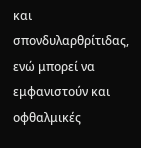και σπονδυλαρθρίτιδας, ενώ μπορεί να εμφανιστούν και οφθαλμικές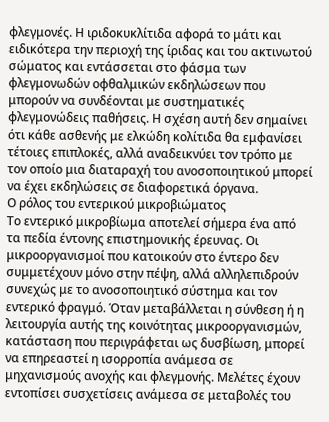φλεγμονές. Η ιριδοκυκλίτιδα αφορά το μάτι και ειδικότερα την περιοχή της ίριδας και του ακτινωτού σώματος και εντάσσεται στο φάσμα των φλεγμονωδών οφθαλμικών εκδηλώσεων που μπορούν να συνδέονται με συστηματικές φλεγμονώδεις παθήσεις. Η σχέση αυτή δεν σημαίνει ότι κάθε ασθενής με ελκώδη κολίτιδα θα εμφανίσει τέτοιες επιπλοκές, αλλά αναδεικνύει τον τρόπο με τον οποίο μια διαταραχή του ανοσοποιητικού μπορεί να έχει εκδηλώσεις σε διαφορετικά όργανα.
Ο ρόλος του εντερικού μικροβιώματος
Το εντερικό μικροβίωμα αποτελεί σήμερα ένα από τα πεδία έντονης επιστημονικής έρευνας. Οι μικροοργανισμοί που κατοικούν στο έντερο δεν συμμετέχουν μόνο στην πέψη, αλλά αλληλεπιδρούν συνεχώς με το ανοσοποιητικό σύστημα και τον εντερικό φραγμό. Όταν μεταβάλλεται η σύνθεση ή η λειτουργία αυτής της κοινότητας μικροοργανισμών, κατάσταση που περιγράφεται ως δυσβίωση, μπορεί να επηρεαστεί η ισορροπία ανάμεσα σε μηχανισμούς ανοχής και φλεγμονής. Μελέτες έχουν εντοπίσει συσχετίσεις ανάμεσα σε μεταβολές του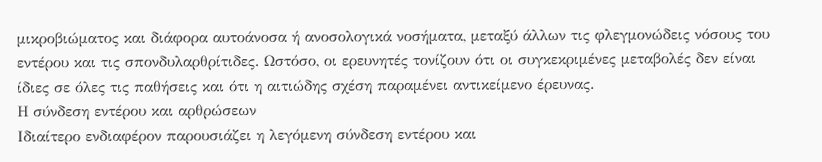μικροβιώματος και διάφορα αυτοάνοσα ή ανοσολογικά νοσήματα, μεταξύ άλλων τις φλεγμονώδεις νόσους του εντέρου και τις σπονδυλαρθρίτιδες. Ωστόσο, οι ερευνητές τονίζουν ότι οι συγκεκριμένες μεταβολές δεν είναι ίδιες σε όλες τις παθήσεις και ότι η αιτιώδης σχέση παραμένει αντικείμενο έρευνας.
Η σύνδεση εντέρου και αρθρώσεων
Ιδιαίτερο ενδιαφέρον παρουσιάζει η λεγόμενη σύνδεση εντέρου και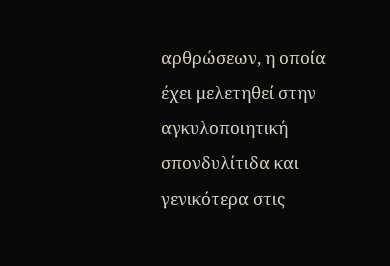αρθρώσεων, η οποία έχει μελετηθεί στην αγκυλοποιητική σπονδυλίτιδα και γενικότερα στις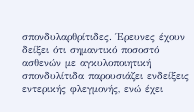σπονδυλαρθρίτιδες. Έρευνες έχουν δείξει ότι σημαντικό ποσοστό ασθενών με αγκυλοποιητική σπονδυλίτιδα παρουσιάζει ενδείξεις εντερικής φλεγμονής, ενώ έχει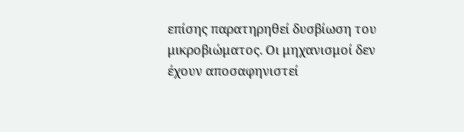επίσης παρατηρηθεί δυσβίωση του μικροβιώματος. Οι μηχανισμοί δεν έχουν αποσαφηνιστεί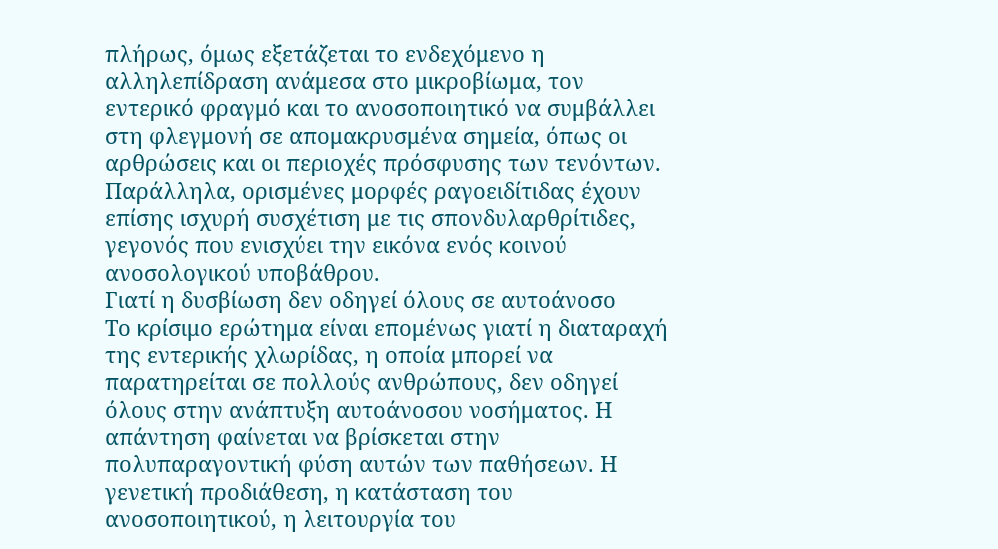πλήρως, όμως εξετάζεται το ενδεχόμενο η αλληλεπίδραση ανάμεσα στο μικροβίωμα, τον εντερικό φραγμό και το ανοσοποιητικό να συμβάλλει στη φλεγμονή σε απομακρυσμένα σημεία, όπως οι αρθρώσεις και οι περιοχές πρόσφυσης των τενόντων. Παράλληλα, ορισμένες μορφές ραγοειδίτιδας έχουν επίσης ισχυρή συσχέτιση με τις σπονδυλαρθρίτιδες, γεγονός που ενισχύει την εικόνα ενός κοινού ανοσολογικού υποβάθρου.
Γιατί η δυσβίωση δεν οδηγεί όλους σε αυτοάνοσο
Το κρίσιμο ερώτημα είναι επομένως γιατί η διαταραχή της εντερικής χλωρίδας, η οποία μπορεί να παρατηρείται σε πολλούς ανθρώπους, δεν οδηγεί όλους στην ανάπτυξη αυτοάνοσου νοσήματος. Η απάντηση φαίνεται να βρίσκεται στην πολυπαραγοντική φύση αυτών των παθήσεων. Η γενετική προδιάθεση, η κατάσταση του ανοσοποιητικού, η λειτουργία του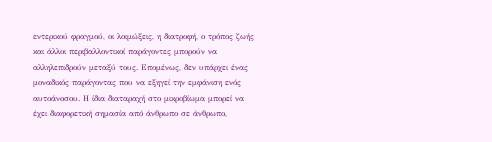εντερικού φραγμού, οι λοιμώξεις, η διατροφή, ο τρόπος ζωής και άλλοι περιβαλλοντικοί παράγοντες μπορούν να αλληλεπιδρούν μεταξύ τους. Επομένως, δεν υπάρχει ένας μοναδικός παράγοντας που να εξηγεί την εμφάνιση ενός αυτοάνοσου. Η ίδια διαταραχή στο μικροβίωμα μπορεί να έχει διαφορετική σημασία από άνθρωπο σε άνθρωπο,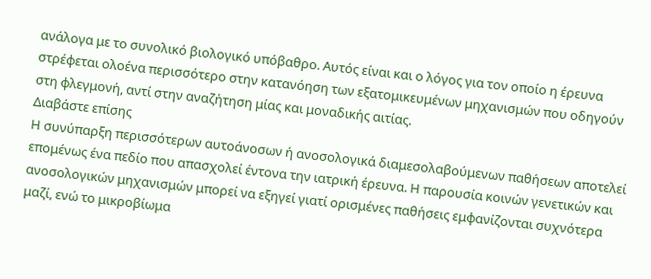ανάλογα με το συνολικό βιολογικό υπόβαθρο. Αυτός είναι και ο λόγος για τον οποίο η έρευνα στρέφεται ολοένα περισσότερο στην κατανόηση των εξατομικευμένων μηχανισμών που οδηγούν στη φλεγμονή, αντί στην αναζήτηση μίας και μοναδικής αιτίας.
Διαβάστε επίσης
Η συνύπαρξη περισσότερων αυτοάνοσων ή ανοσολογικά διαμεσολαβούμενων παθήσεων αποτελεί επομένως ένα πεδίο που απασχολεί έντονα την ιατρική έρευνα. Η παρουσία κοινών γενετικών και ανοσολογικών μηχανισμών μπορεί να εξηγεί γιατί ορισμένες παθήσεις εμφανίζονται συχνότερα μαζί, ενώ το μικροβίωμα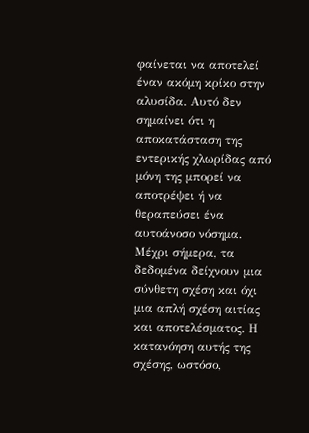φαίνεται να αποτελεί έναν ακόμη κρίκο στην αλυσίδα. Αυτό δεν σημαίνει ότι η αποκατάσταση της εντερικής χλωρίδας από μόνη της μπορεί να αποτρέψει ή να θεραπεύσει ένα αυτοάνοσο νόσημα. Μέχρι σήμερα, τα δεδομένα δείχνουν μια σύνθετη σχέση και όχι μια απλή σχέση αιτίας και αποτελέσματος. Η κατανόηση αυτής της σχέσης, ωστόσο,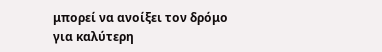μπορεί να ανοίξει τον δρόμο για καλύτερη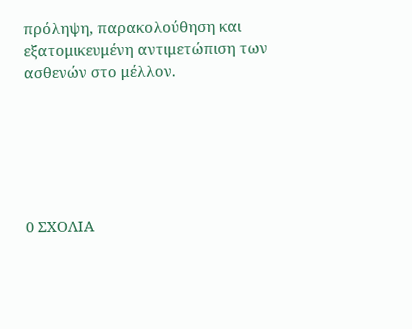πρόληψη, παρακολούθηση και εξατομικευμένη αντιμετώπιση των ασθενών στο μέλλον.






0 ΣΧΟΛΙΑ